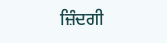ਜ਼ਿੰਦਗੀ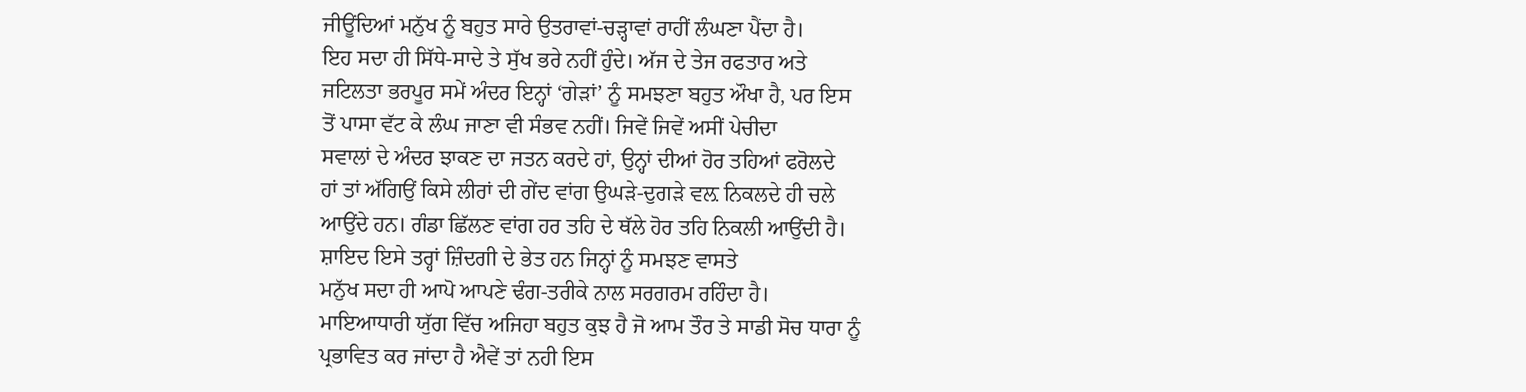ਜੀਊਂਦਿਆਂ ਮਨੁੱਖ ਨੂੰ ਬਹੁਤ ਸਾਰੇ ਉਤਰਾਵਾਂ-ਚੜ੍ਹਾਵਾਂ ਰਾਹੀਂ ਲੰਘਣਾ ਪੈਂਦਾ ਹੈ।
ਇਹ ਸਦਾ ਹੀ ਸਿੱਧੇ-ਸਾਦੇ ਤੇ ਸੁੱਖ ਭਰੇ ਨਹੀਂ ਹੁੰਦੇ। ਅੱਜ ਦੇ ਤੇਜ ਰਫਤਾਰ ਅਤੇ
ਜਟਿਲਤਾ ਭਰਪੂਰ ਸਮੇਂ ਅੰਦਰ ਇਨ੍ਹਾਂ ‘ਗੇੜਾਂ’ ਨੂੰ ਸਮਝਣਾ ਬਹੁਤ ਔਖਾ ਹੈ, ਪਰ ਇਸ
ਤੋਂ ਪਾਸਾ ਵੱਟ ਕੇ ਲੰਘ ਜਾਣਾ ਵੀ ਸੰਭਵ ਨਹੀਂ। ਜਿਵੇਂ ਜਿਵੇਂ ਅਸੀਂ ਪੇਚੀਦਾ
ਸਵਾਲਾਂ ਦੇ ਅੰਦਰ ਝਾਕਣ ਦਾ ਜਤਨ ਕਰਦੇ ਹਾਂ, ਉਨ੍ਹਾਂ ਦੀਆਂ ਹੋਰ ਤਹਿਆਂ ਫਰੋਲਦੇ
ਹਾਂ ਤਾਂ ਅੱਗਿਉਂ ਕਿਸੇ ਲੀਰਾਂ ਦੀ ਗੇਂਦ ਵਾਂਗ ਉਘੜੇ-ਦੁਗੜੇ ਵਲ਼ ਨਿਕਲਦੇ ਹੀ ਚਲੇ
ਆਉਂਦੇ ਹਨ। ਗੰਡਾ ਛਿੱਲਣ ਵਾਂਗ ਹਰ ਤਹਿ ਦੇ ਥੱਲੇ ਹੋਰ ਤਹਿ ਨਿਕਲੀ ਆਉਂਦੀ ਹੈ।
ਸ਼ਾਇਦ ਇਸੇ ਤਰ੍ਹਾਂ ਜ਼ਿੰਦਗੀ ਦੇ ਭੇਤ ਹਨ ਜਿਨ੍ਹਾਂ ਨੂੰ ਸਮਝਣ ਵਾਸਤੇ
ਮਨੁੱਖ ਸਦਾ ਹੀ ਆਪੋ ਆਪਣੇ ਢੰਗ-ਤਰੀਕੇ ਨਾਲ ਸਰਗਰਮ ਰਹਿੰਦਾ ਹੈ।
ਮਾਇਆਧਾਰੀ ਯੁੱਗ ਵਿੱਚ ਅਜਿਹਾ ਬਹੁਤ ਕੁਝ ਹੈ ਜੋ ਆਮ ਤੌਰ ਤੇ ਸਾਡੀ ਸੋਚ ਧਾਰਾ ਨੂੰ
ਪ੍ਰਭਾਵਿਤ ਕਰ ਜਾਂਦਾ ਹੈ ਐਵੇਂ ਤਾਂ ਨਹੀ ਇਸ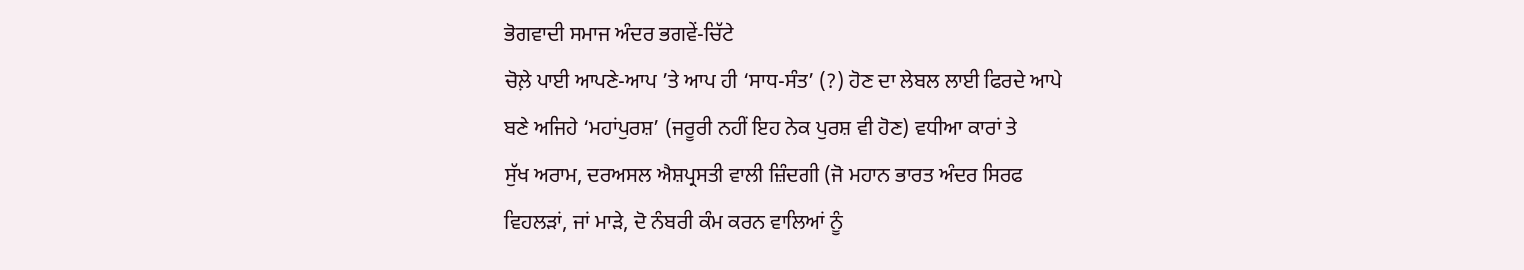ਭੋਗਵਾਦੀ ਸਮਾਜ ਅੰਦਰ ਭਗਵੇਂ-ਚਿੱਟੇ
ਚੋਲ਼ੇ ਪਾਈ ਆਪਣੇ-ਆਪ ’ਤੇ ਆਪ ਹੀ ‘ਸਾਧ-ਸੰਤ’ (?) ਹੋਣ ਦਾ ਲੇਬਲ ਲਾਈ ਫਿਰਦੇ ਆਪੇ
ਬਣੇ ਅਜਿਹੇ ‘ਮਹਾਂਪੁਰਸ਼’ (ਜਰੂਰੀ ਨਹੀਂ ਇਹ ਨੇਕ ਪੁਰਸ਼ ਵੀ ਹੋਣ) ਵਧੀਆ ਕਾਰਾਂ ਤੇ
ਸੁੱਖ ਅਰਾਮ, ਦਰਅਸਲ ਐਸ਼ਪ੍ਰਸਤੀ ਵਾਲੀ ਜ਼ਿੰਦਗੀ (ਜੋ ਮਹਾਨ ਭਾਰਤ ਅੰਦਰ ਸਿਰਫ
ਵਿਹਲੜਾਂ, ਜਾਂ ਮਾੜੇ, ਦੋ ਨੰਬਰੀ ਕੰਮ ਕਰਨ ਵਾਲਿਆਂ ਨੂੰ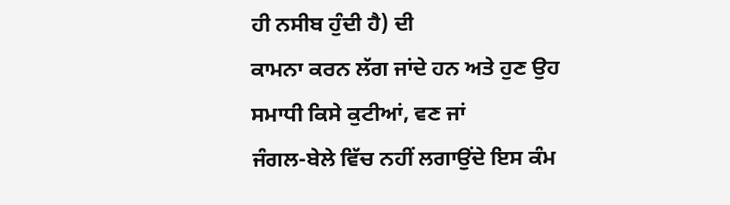ਹੀ ਨਸੀਬ ਹੁੰਦੀ ਹੈ) ਦੀ
ਕਾਮਨਾ ਕਰਨ ਲੱਗ ਜਾਂਦੇ ਹਨ ਅਤੇ ਹੁਣ ਉਹ ਸਮਾਧੀ ਕਿਸੇ ਕੁਟੀਆਂ, ਵਣ ਜਾਂ
ਜੰਗਲ-ਬੇਲੇ ਵਿੱਚ ਨਹੀਂ ਲਗਾਉਂਦੇ ਇਸ ਕੰਮ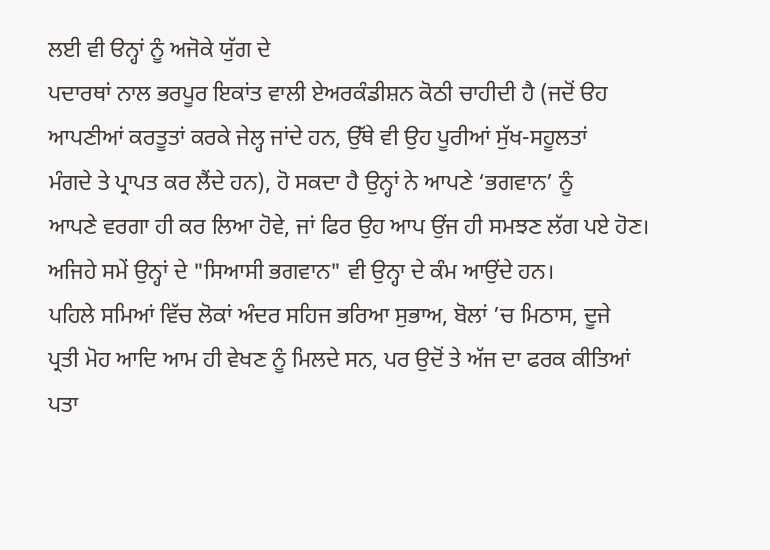ਲਈ ਵੀ ੳਨ੍ਹਾਂ ਨੂੰ ਅਜੋਕੇ ਯੁੱਗ ਦੇ
ਪਦਾਰਥਾਂ ਨਾਲ ਭਰਪੂਰ ਇਕਾਂਤ ਵਾਲੀ ਏਅਰਕੰਡੀਸ਼ਨ ਕੋਠੀ ਚਾਹੀਦੀ ਹੈ (ਜਦੋਂ ੳਹ
ਆਪਣੀਆਂ ਕਰਤੂਤਾਂ ਕਰਕੇ ਜੇਲ੍ਹ ਜਾਂਦੇ ਹਨ, ਉੱਥੇ ਵੀ ਉਹ ਪੂਰੀਆਂ ਸੁੱਖ-ਸਹੂਲਤਾਂ
ਮੰਗਦੇ ਤੇ ਪ੍ਰਾਪਤ ਕਰ ਲੈਂਦੇ ਹਨ), ਹੋ ਸਕਦਾ ਹੈ ਉਨ੍ਹਾਂ ਨੇ ਆਪਣੇ ‘ਭਗਵਾਨ’ ਨੂੰ
ਆਪਣੇ ਵਰਗਾ ਹੀ ਕਰ ਲਿਆ ਹੋਵੇ, ਜਾਂ ਫਿਰ ਉਹ ਆਪ ਉਂਜ ਹੀ ਸਮਝਣ ਲੱਗ ਪਏ ਹੋਣ।
ਅਜਿਹੇ ਸਮੇਂ ਉਨ੍ਹਾਂ ਦੇ "ਸਿਆਸੀ ਭਗਵਾਨ" ਵੀ ਉਨ੍ਹਾ ਦੇ ਕੰਮ ਆਉਂਦੇ ਹਨ।
ਪਹਿਲੇ ਸਮਿਆਂ ਵਿੱਚ ਲੋਕਾਂ ਅੰਦਰ ਸਹਿਜ ਭਰਿਆ ਸੁਭਾਅ, ਬੋਲਾਂ ’ਚ ਮਿਠਾਸ, ਦੂਜੇ
ਪ੍ਰਤੀ ਮੋਹ ਆਦਿ ਆਮ ਹੀ ਵੇਖਣ ਨੂੰ ਮਿਲਦੇ ਸਨ, ਪਰ ਉਦੋਂ ਤੇ ਅੱਜ ਦਾ ਫਰਕ ਕੀਤਿਆਂ
ਪਤਾ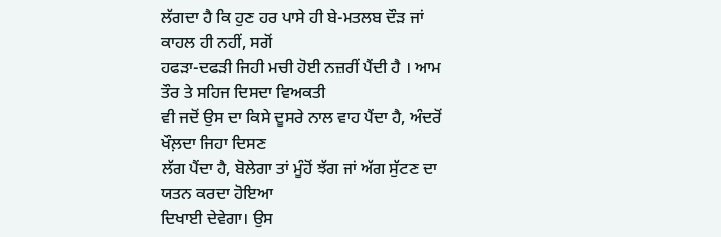ਲੱਗਦਾ ਹੈ ਕਿ ਹੁਣ ਹਰ ਪਾਸੇ ਹੀ ਬੇ-ਮਤਲਬ ਦੌੜ ਜਾਂ ਕਾਹਲ ਹੀ ਨਹੀਂ, ਸਗੋਂ
ਹਫੜਾ-ਦਫੜੀ ਜਿਹੀ ਮਚੀ ਹੋਈ ਨਜ਼ਰੀਂ ਪੈਂਦੀ ਹੈ । ਆਮ ਤੌਰ ਤੇ ਸਹਿਜ ਦਿਸਦਾ ਵਿਅਕਤੀ
ਵੀ ਜਦੋਂ ਉਸ ਦਾ ਕਿਸੇ ਦੂਸਰੇ ਨਾਲ ਵਾਹ ਪੈਂਦਾ ਹੈ, ਅੰਦਰੋਂ ਖੌਲ਼ਦਾ ਜਿਹਾ ਦਿਸਣ
ਲੱਗ ਪੈਂਦਾ ਹੈ, ਬੋਲੇਗਾ ਤਾਂ ਮੂੰਹੋਂ ਝੱਗ ਜਾਂ ਅੱਗ ਸੁੱਟਣ ਦਾ ਯਤਨ ਕਰਦਾ ਹੋਇਆ
ਦਿਖਾਈ ਦੇਵੇਗਾ। ਉਸ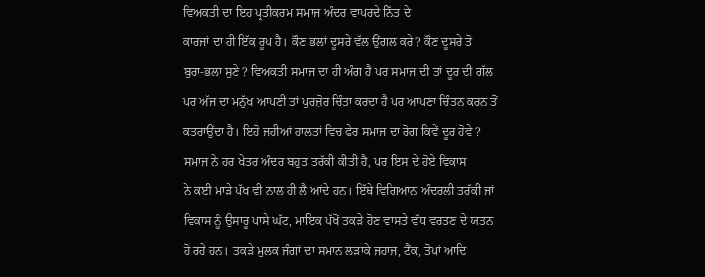ਵਿਅਕਤੀ ਦਾ ਇਹ ਪ੍ਰਤੀਕਰਮ ਸਮਾਜ ਅੰਦਰ ਵਾਪਰਦੇ ਨਿੱਤ ਦੇ
ਕਾਰਜਾਂ ਦਾ ਹੀ ਇੱਕ ਰੂਪ ਹੈ। ਕੌਣ ਭਲਾਂ ਦੂਸਰੇ ਵੱਲ ਉਂਗਲ ਕਰੇ? ਕੌਣ ਦੂਸਰੇ ਤੋ
ਬੁਰਾ-ਭਲਾ ਸੁਣੇ ? ਵਿਅਕਤੀ ਸਮਾਜ ਦਾ ਹੀ ਅੰਗ ਹੈ ਪਰ ਸਮਾਜ ਦੀ ਤਾਂ ਦੂਰ ਦੀ ਗੱਲ
ਪਰ ਅੱਜ ਦਾ ਮਨੁੱਖ ਆਪਣੀ ਤਾਂ ਪੁਰਜ਼ੋਰ ਚਿੰਤਾ ਕਰਦਾ ਹੈ ਪਰ ਆਪਣਾ ਚਿੰਤਨ ਕਰਨ ਤੋਂ
ਕਤਰਾਉਂਦਾ ਹੈ। ਇਹੋ ਜਹੀਆਂ ਹਾਲਤਾਂ ਵਿਚ ਫੇਰ ਸਮਾਜ ਦਾ ਰੋਗ ਕਿਵੇਂ ਦੂਰ ਹੋਵੇ ?
ਸਮਾਜ ਨੇ ਹਰ ਖੇਤਰ ਅੰਦਰ ਬਹੁਤ ਤਰੱਕੀ ਕੀਤੀ ਹੈ, ਪਰ ਇਸ ਦੇ ਹੋਏ ਵਿਕਾਸ
ਨੇ ਕਈ ਮਾੜੇ ਪੱਖ ਵੀ ਨਾਲ ਹੀ ਲੈ ਆਂਦੇ ਹਨ। ਇੱਥੇ ਵਿਗਿਆਨ ਅੰਦਰਲੀ ਤਰੱਕੀ ਜਾਂ
ਵਿਕਾਸ ਨੂੰ ਉਸਾਰੂ ਪਾਸੇ ਘੱਟ, ਮਾਇਕ ਪੱਖੋਂ ਤਕੜੇ ਹੋਣ ਵਾਸਤੇ ਵੱਧ ਵਰਤਣ ਦੇ ਯਤਨ
ਹੋ ਰਹੇ ਹਨ। ਤਕੜੇ ਮੁਲਕ ਜੰਗਾਂ ਦਾ ਸਮਾਨ ਲੜਾਕੇ ਜਹਾਜ, ਟੈਂਕ, ਤੋਪਾਂ ਆਦਿ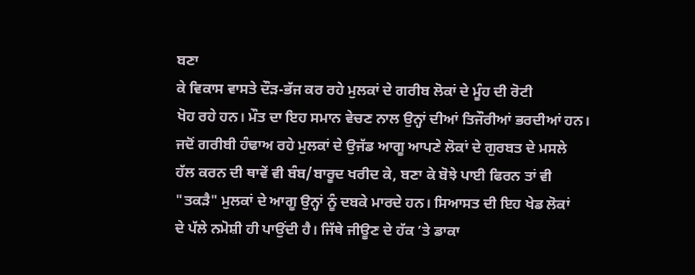ਬਣਾ
ਕੇ ਵਿਕਾਸ ਵਾਸਤੇ ਦੌੜ-ਭੱਜ ਕਰ ਰਹੇ ਮੁਲਕਾਂ ਦੇ ਗਰੀਬ ਲੋਕਾਂ ਦੇ ਮੂੰਹ ਦੀ ਰੋਟੀ
ਖੋਹ ਰਹੇ ਹਨ। ਮੌਤ ਦਾ ਇਹ ਸਮਾਨ ਵੇਚਣ ਨਾਲ ਉਨ੍ਹਾਂ ਦੀਆਂ ਤਿਜੌਰੀਆਂ ਭਰਦੀਆਂ ਹਨ।
ਜਦੋਂ ਗਰੀਬੀ ਹੰਢਾਅ ਰਹੇ ਮੁਲਕਾਂ ਦੇ ਉਜੱਡ ਆਗੂ ਆਪਣੇ ਲੋਕਾਂ ਦੇ ਗੁਰਬਤ ਦੇ ਮਸਲੇ
ਹੱਲ ਕਰਨ ਦੀ ਥਾਵੇਂ ਵੀ ਬੰਬ/ਬਾਰੂਦ ਖਰੀਦ ਕੇ, ਬਣਾ ਕੇ ਬੋਝੇ ਪਾਈ ਫਿਰਨ ਤਾਂ ਵੀ
"ਤਕੜੈ" ਮੁਲਕਾਂ ਦੇ ਆਗੂ ਉਨ੍ਹਾਂ ਨੂੰ ਦਬਕੇ ਮਾਰਦੇ ਹਨ। ਸਿਆਸਤ ਦੀ ਇਹ ਖੇਡ ਲੋਕਾਂ
ਦੇ ਪੱਲੇ ਨਮੋਸ਼ੀ ਹੀ ਪਾਉਂਦੀ ਹੈ। ਜਿੱਥੇ ਜੀਊਣ ਦੇ ਹੱਕ ’ਤੇ ਡਾਕਾ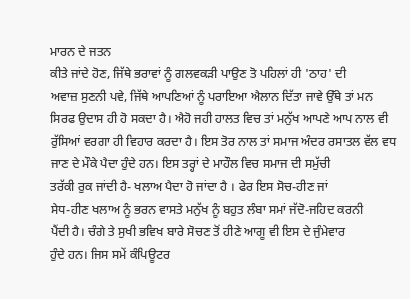ਮਾਰਨ ਦੇ ਜਤਨ
ਕੀਤੇ ਜਾਂਦੇ ਹੋਣ, ਜਿੱਥੇ ਭਰਾਵਾਂ ਨੂੰ ਗਲਵਕੜੀ ਪਾਉਣ ਤੋ ਪਹਿਲਾਂ ਹੀ 'ਠਾਹ' ਦੀ
ਅਵਾਜ਼ ਸੁਣਨੀ ਪਵੇ, ਜਿੱਥੇ ਆਪਣਿਆਂ ਨੂੰ ਪਰਾਇਆ ਐਲਾਨ ਦਿੱਤਾ ਜਾਵੇ ਉੱਥੇ ਤਾਂ ਮਨ
ਸਿਰਫ ਉਦਾਸ ਹੀ ਹੋ ਸਕਦਾ ਹੈ। ਐਹੋ ਜਹੀ ਹਾਲਤ ਵਿਚ ਤਾਂ ਮਨੁੱਖ ਆਪਣੇ ਆਪ ਨਾਲ ਵੀ
ਰੁੱਸਿਆਂ ਵਰਗਾ ਹੀ ਵਿਹਾਰ ਕਰਦਾ ਹੈ। ਇਸ ਤੋਰ ਨਾਲ ਤਾਂ ਸਮਾਜ ਅੰਦਰ ਰਸਾਤਲ ਵੱਲ ਵਧ
ਜਾਣ ਦੇ ਮੌਕੇ ਪੈਦਾ ਹੁੰਦੇ ਹਨ। ਇਸ ਤਰ੍ਹਾਂ ਦੇ ਮਾਹੌਲ ਵਿਚ ਸਮਾਜ ਦੀ ਸਮੁੱਚੀ
ਤਰੱਕੀ ਰੁਕ ਜਾਂਦੀ ਹੈ- ਖਲਾਅ ਪੈਦਾ ਹੋ ਜਾਂਦਾ ਹੈ । ਫੇਰ ਇਸ ਸੋਚ-ਹੀਣ ਜਾਂ
ਸੇਧ-ਹੀਣ ਖਲਾਅ ਨੂੰ ਭਰਨ ਵਾਸਤੇ ਮਨੁੱਖ ਨੂੰ ਬਹੁਤ ਲੰਬਾ ਸਮਾਂ ਜੱਦੋ-ਜਹਿਦ ਕਰਨੀ
ਪੈਂਦੀ ਹੈ। ਚੰਗੇ ਤੇ ਸੁਖੀ ਭਵਿਖ ਬਾਰੇ ਸੋਚਣ ਤੋਂ ਹੀਣੇ ਆਗੂ ਵੀ ਇਸ ਦੇ ਜੁੰਮੇਵਾਰ
ਹੁੰਦੇ ਹਨ। ਜਿਸ ਸਮੇਂ ਕੰਪਿਊਟਰ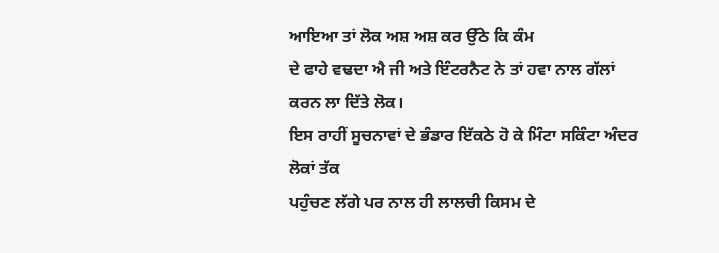ਆਇਆ ਤਾਂ ਲੋਕ ਅਸ਼ ਅਸ਼ ਕਰ ਉੱਠੇ ਕਿ ਕੰਮ
ਦੇ ਫਾਹੇ ਵਢਦਾ ਐ ਜੀ ਅਤੇ ਇੰਟਰਨੈਟ ਨੇ ਤਾਂ ਹਵਾ ਨਾਲ ਗੱਲਾਂ ਕਰਨ ਲਾ ਦਿੱਤੇ ਲੋਕ।
ਇਸ ਰਾਹੀਂ ਸੂਚਨਾਵਾਂ ਦੇ ਭੰਡਾਰ ਇੱਕਠੇ ਹੋ ਕੇ ਮਿੰਟਾ ਸਕਿੰਟਾ ਅੰਦਰ ਲੋਕਾਂ ਤੱਕ
ਪਹੁੰਚਣ ਲੱਗੇ ਪਰ ਨਾਲ ਹੀ ਲਾਲਚੀ ਕਿਸਮ ਦੇ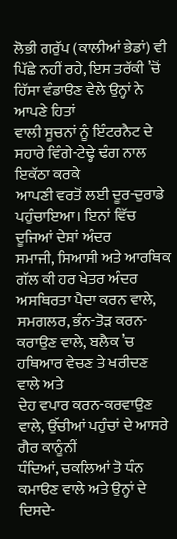ਲੋਭੀ ਗਰੁੱਪ (ਕਾਲੀਆਂ ਭੇਡਾਂ) ਵੀ
ਪਿੱਛੇ ਨਹੀਂ ਰਹੇ, ਇਸ ਤਰੱਕੀ ’ਚੋਂ ਹਿੱਸਾ ਵੰਡਾੳਣ ਵੇਲੇ ਉਨ੍ਹਾਂ ਨੇ ਆਪਣੇ ਹਿਤਾਂ
ਵਾਲੀ ਸੂਚਨਾਂ ਨੂੰ ਇੰਟਰਨੈਟ ਦੇ ਸਹਾਰੇ ਵਿੰਗੇ-ਟੇਢ੍ਹੇ ਢੰਗ ਨਾਲ ਇਕੱਠਾ ਕਰਕੇ
ਆਪਣੀ ਵਰਤੋਂ ਲਈ ਦੂਰ-ਦੁਰਾਡੇ ਪਹੁੰਚਾਇਆ। ਇਨਾਂ ਵਿੱਚ ਦੂਜਿਆਂ ਦੇਸ਼ਾਂ ਅੰਦਰ
ਸਮਾਜੀ, ਸਿਆਸੀ ਅਤੇ ਆਰਥਿਕ ਗੱਲ ਕੀ ਹਰ ਖੇਤਰ ਅੰਦਰ ਅਸਥਿਰਤਾ ਪੈਦਾ ਕਰਨ ਵਾਲੇ,
ਸਮਗਲਰ, ਭੰਨ-ਤੋੜ ਕਰਨ-ਕਰਾਉਣ ਵਾਲੇ, ਬਲੈਕ ’ਚ ਹਥਿਆਰ ਵੇਚਣ ਤੇ ਖਰੀਦਣ ਵਾਲੇ ਅਤੇ
ਦੇਹ ਵਪਾਰ ਕਰਨ-ਕਰਵਾਉਣ ਵਾਲੇ, ਉੱਚੀਆਂ ਪਹੁੰਚਾਂ ਦੇ ਆਸਰੇ ਗੈਰ ਕਾਨੂੰਨੀਂ
ਧੰਦਿਆਂ, ਚਕਲਿਆਂ ਤੋ ਧੰਨ ਕਮਾੳਣ ਵਾਲੇ ਅਤੇ ਉਨ੍ਹਾਂ ਦੇ ਦਿਸਦੇ-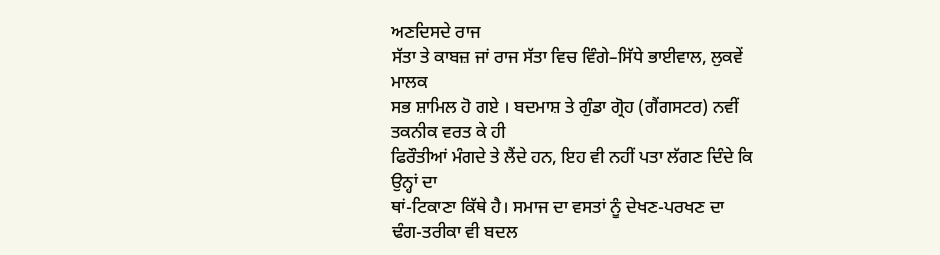ਅਣਦਿਸਦੇ ਰਾਜ
ਸੱਤਾ ਤੇ ਕਾਬਜ਼ ਜਾਂ ਰਾਜ ਸੱਤਾ ਵਿਚ ਵਿੰਗੇ–ਸਿੱਧੇ ਭਾਈਵਾਲ, ਲੁਕਵੇਂ ਮਾਲਕ
ਸਭ ਸ਼ਾਮਿਲ ਹੋ ਗਏ । ਬਦਮਾਸ਼ ਤੇ ਗੁੰਡਾ ਗ੍ਰੋਹ (ਗੈਂਗਸਟਰ) ਨਵੀਂ ਤਕਨੀਕ ਵਰਤ ਕੇ ਹੀ
ਫਿਰੌਤੀਆਂ ਮੰਗਦੇ ਤੇ ਲੈਂਦੇ ਹਨ, ਇਹ ਵੀ ਨਹੀਂ ਪਤਾ ਲੱਗਣ ਦਿੰਦੇ ਕਿ ਉਨ੍ਹਾਂ ਦਾ
ਥਾਂ-ਟਿਕਾਣਾ ਕਿੱਥੇ ਹੈ। ਸਮਾਜ ਦਾ ਵਸਤਾਂ ਨੂੰ ਦੇਖਣ-ਪਰਖਣ ਦਾ
ਢੰਗ-ਤਰੀਕਾ ਵੀ ਬਦਲ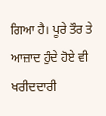ਗਿਆ ਹੈ। ਪੂਰੇ ਤੌਰ ਤੇ ਆਜ਼ਾਦ ਹੁੰਦੇ ਹੋਏ ਵੀ ਖਰੀਦਦਾਰੀ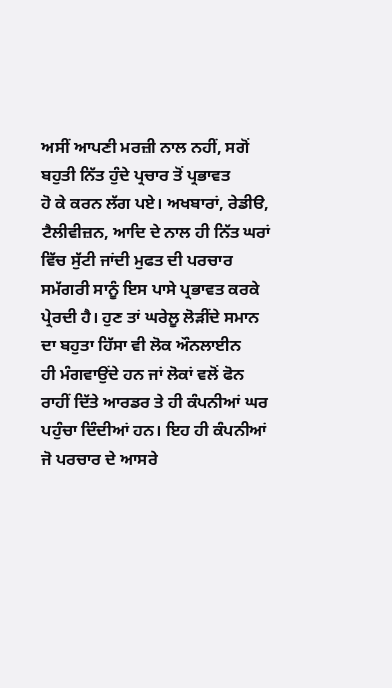ਅਸੀਂ ਆਪਣੀ ਮਰਜ਼ੀ ਨਾਲ ਨਹੀਂ, ਸਗੋਂ ਬਹੁਤੀ ਨਿੱਤ ਹੁੰਦੇ ਪ੍ਰਚਾਰ ਤੋਂ ਪ੍ਰਭਾਵਤ
ਹੋ ਕੇ ਕਰਨ ਲੱਗ ਪਏ। ਅਖਬਾਰਾਂ, ਰੇਡੀੳ, ਟੈਲੀਵੀਜ਼ਨ, ਆਦਿ ਦੇ ਨਾਲ ਹੀ ਨਿੱਤ ਘਰਾਂ
ਵਿੱਚ ਸੁੱਟੀ ਜਾਂਦੀ ਮੁਫਤ ਦੀ ਪਰਚਾਰ ਸਮੱਗਰੀ ਸਾਨੂੰ ਇਸ ਪਾਸੇ ਪ੍ਰਭਾਵਤ ਕਰਕੇ
ਪ੍ਰੇਰਦੀ ਹੈ। ਹੁਣ ਤਾਂ ਘਰੇਲੂ ਲੋੜੀਂਦੇ ਸਮਾਨ ਦਾ ਬਹੁਤਾ ਹਿੱਸਾ ਵੀ ਲੋਕ ਔਨਲਾਈਨ
ਹੀ ਮੰਗਵਾਉਂਦੇ ਹਨ ਜਾਂ ਲੋਕਾਂ ਵਲੋਂ ਫੋਨ ਰਾਹੀਂ ਦਿੱਤੇ ਆਰਡਰ ਤੇ ਹੀ ਕੰਪਨੀਆਂ ਘਰ
ਪਹੁੰਚਾ ਦਿੰਦੀਆਂ ਹਨ। ਇਹ ਹੀ ਕੰਪਨੀਆਂ ਜੋ ਪਰਚਾਰ ਦੇ ਆਸਰੇ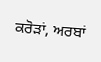ਕਰੋੜਾਂ, ਅਰਬਾਂ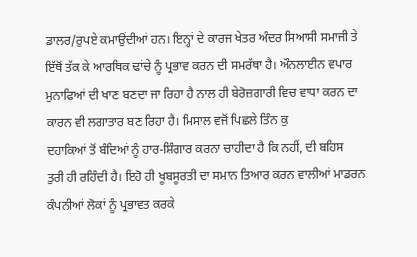ਡਾਲਰ/ਰੁਪਏ ਕਮਾਉਂਦੀਆਂ ਹਨ। ਇਨ੍ਹਾਂ ਦੇ ਕਾਰਜ ਖੇਤਰ ਅੰਦਰ ਸਿਆਸੀ ਸਮਾਜੀ ਤੇ
ਇੱਥੋਂ ਤੱਕ ਕੇ ਆਰਥਿਕ ਢਾਂਚੇ ਨੂੰ ਪ੍ਰਭਾਵ ਕਰਨ ਦੀ ਸਮਰੱਥਾ ਹੈ। ਔਨਲਾਈਨ ਵਪਾਰ
ਮੁਨਾਫਿਆਂ ਦੀ ਖਾਣ ਬਣਦਾ ਜਾ ਰਿਹਾ ਹੈ ਨਾਲ ਹੀ ਬੇਰੋਜ਼ਗਾਰੀ ਵਿਚ ਵਾਧਾ ਕਰਨ ਦਾ
ਕਾਰਨ ਵੀ ਲਗਾਤਾਰ ਬਣ ਰਿਹਾ ਹੈ। ਮਿਸਾਲ ਵਜੋਂ ਪਿਛਲੇ ਤਿੰਨ ਕੁ
ਦਹਾਕਿਆਂ ਤੋਂ ਬੰਦਿਆਂ ਨੂੰ ਹਾਰ-ਸ਼ਿੰਗਾਰ ਕਰਨਾ ਚਾਹੀਦਾ ਹੈ ਕਿ ਨਹੀਂ, ਦੀ ਬਹਿਸ
ਤੁਰੀ ਹੀ ਰਹਿੰਦੀ ਹੈ। ਇਹੋ ਹੀ ਖੂਬਸੂਰਤੀ ਦਾ ਸਮਾਨ ਤਿਆਰ ਕਰਨ ਵਾਲੀਆਂ ਮਾਡਰਨ
ਕੰਪਨੀਆਂ ਲੋਕਾਂ ਨੂੰ ਪ੍ਰਭਾਵਤ ਕਰਕੇ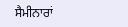ਸੈਮੀਨਾਰਾਂ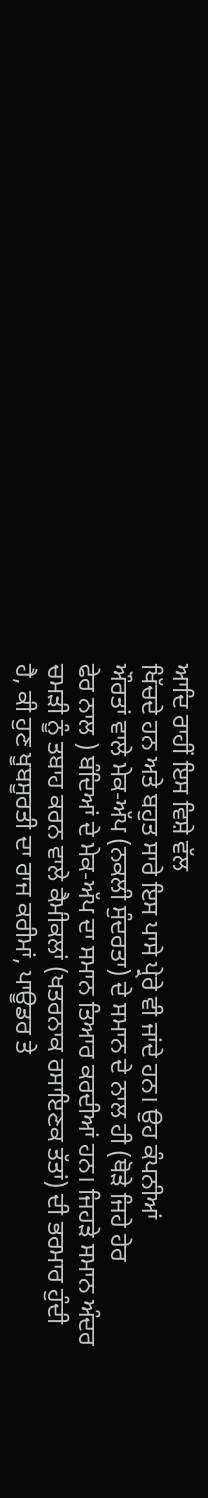ਆਦਿ ਰਾਹੀਂ ਇਸ ਵਿਸ਼ੇ ਵੱਲ
ਖਿੱਚਦੇ ਹਨ ਅਤੇ ਬਹੁਤ ਸਾਰੇ ਇਸ ਪਾਸੇ ਪ੍ਰੇਰੇ ਵੀ ਜਾਂਦੇ ਹਨ। ਉਹ ਕੰਪਨੀਆਂ
ਔਰਤਾਂ ਵਾਲੇ ਮੇਕ-ਅੱਪ (ਨਕਲੀ ਸੁੰਦਰਤਾ) ਦੇ ਸਮਾਨ ਦੇ ਨਾਲ ਹੀ (ਥੋੜੇ ਜਿਹੇ ਹੇਰ
ਫੇਰ ਨਾਲ ) ਬੰਦਿਆਂ ਦੇ ਮੇਕ-ਅੱਪ ਦਾ ਸਮਾਨ ਤਿਆਰ ਕਰਦੀਆਂ ਹਨ। ਜਿਹੜੇ ਸਮਾਨ ਅੰਦਰ
ਚਮੜੀ ਨੂੰ ਤਬਾਹ ਕਰਨ ਵਾਲੇ ਕੈਮੀਕਲਾਂ (ਖਤਰਨਾਕ ਰਸਾਇਣਕ ਤੱਤਾਂ) ਦੀ ਭਰਮਾਰ ਹੁੰਦੀ
ਹੈ, ਕੀ ਹੁਣ ਖੂਬਸੂਰਤੀ ਦਾ ਰਾਜ ਕਰੀਮਾਂ, ਪਾਊਡਰ ਤੇ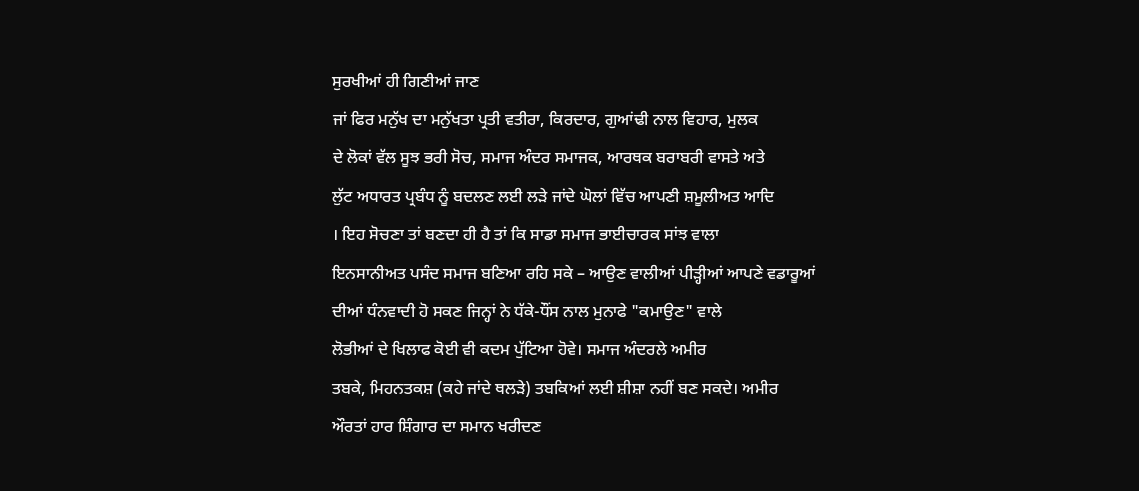ਸੁਰਖੀਆਂ ਹੀ ਗਿਣੀਆਂ ਜਾਣ
ਜਾਂ ਫਿਰ ਮਨੁੱਖ ਦਾ ਮਨੁੱਖਤਾ ਪ੍ਰਤੀ ਵਤੀਰਾ, ਕਿਰਦਾਰ, ਗੁਆਂਢੀ ਨਾਲ ਵਿਹਾਰ, ਮੁਲਕ
ਦੇ ਲੋਕਾਂ ਵੱਲ ਸੂਝ ਭਰੀ ਸੋਚ, ਸਮਾਜ ਅੰਦਰ ਸਮਾਜਕ, ਆਰਥਕ ਬਰਾਬਰੀ ਵਾਸਤੇ ਅਤੇ
ਲੁੱਟ ਅਧਾਰਤ ਪ੍ਰਬੰਧ ਨੂੰ ਬਦਲਣ ਲਈ ਲੜੇ ਜਾਂਦੇ ਘੋਲਾਂ ਵਿੱਚ ਆਪਣੀ ਸ਼ਮੂਲੀਅਤ ਆਦਿ
। ਇਹ ਸੋਚਣਾ ਤਾਂ ਬਣਦਾ ਹੀ ਹੈ ਤਾਂ ਕਿ ਸਾਡਾ ਸਮਾਜ ਭਾਈਚਾਰਕ ਸਾਂਝ ਵਾਲਾ
ਇਨਸਾਨੀਅਤ ਪਸੰਦ ਸਮਾਜ ਬਣਿਆ ਰਹਿ ਸਕੇ – ਆਉਣ ਵਾਲੀਆਂ ਪੀੜ੍ਹੀਆਂ ਆਪਣੇ ਵਡਾਰੂਆਂ
ਦੀਆਂ ਧੰਨਵਾਦੀ ਹੋ ਸਕਣ ਜਿਨ੍ਹਾਂ ਨੇ ਧੱਕੇ-ਧੌਂਸ ਨਾਲ ਮੁਨਾਫੇ "ਕਮਾਉਣ" ਵਾਲੇ
ਲੋਭੀਆਂ ਦੇ ਖਿਲਾਫ ਕੋਈ ਵੀ ਕਦਮ ਪੁੱਟਿਆ ਹੋਵੇ। ਸਮਾਜ ਅੰਦਰਲੇ ਅਮੀਰ
ਤਬਕੇ, ਮਿਹਨਤਕਸ਼ (ਕਹੇ ਜਾਂਦੇ ਥਲੜੇ) ਤਬਕਿਆਂ ਲਈ ਸ਼ੀਸ਼ਾ ਨਹੀਂ ਬਣ ਸਕਦੇ। ਅਮੀਰ
ਔਰਤਾਂ ਹਾਰ ਸ਼ਿੰਗਾਰ ਦਾ ਸਮਾਨ ਖਰੀਦਣ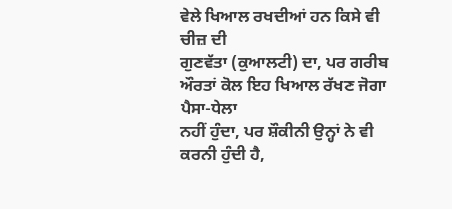ਵੇਲੇ ਖਿਆਲ ਰਖਦੀਆਂ ਹਨ ਕਿਸੇ ਵੀ ਚੀਜ਼ ਦੀ
ਗੁਣਵੱਤਾ (ਕੁਆਲਟੀ) ਦਾ, ਪਰ ਗਰੀਬ ਔਰਤਾਂ ਕੋਲ ਇਹ ਖਿਆਲ ਰੱਖਣ ਜੋਗਾ ਪੈਸਾ-ਧੇਲਾ
ਨਹੀਂ ਹੁੰਦਾ, ਪਰ ਸ਼ੌਕੀਨੀ ਉਨ੍ਹਾਂ ਨੇ ਵੀ ਕਰਨੀ ਹੁੰਦੀ ਹੈ,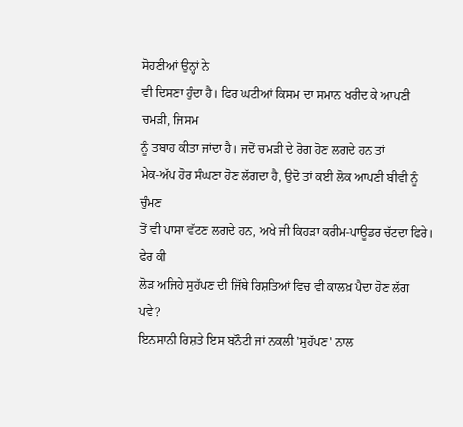ਸੋਹਣੀਆਂ ਉਨ੍ਹਾਂ ਨੇ
ਵੀ ਦਿਸਣਾ ਹੁੰਦਾ ਹੈ। ਫਿਰ ਘਟੀਆਂ ਕਿਸਮ ਦਾ ਸਮਾਨ ਖਰੀਦ ਕੇ ਆਪਣੀ ਚਮੜੀ, ਜਿਸਮ
ਨੂੰ ਤਬਾਹ ਕੀਤਾ ਜਾਂਦਾ ਹੈ। ਜਦੋਂ ਚਮੜੀ ਦੇ ਰੋਗ ਹੋਣ ਲਗਦੇ ਹਨ ਤਾਂ
ਮੇਕ-ਅੱਪ ਹੋਰ ਸੰਘਣਾ ਹੋਣ ਲੱਗਦਾ ਹੈ, ਉਦੋ ਤਾਂ ਕਈ ਲੋਕ ਆਪਣੀ ਬੀਵੀ ਨੂੰ ਚੁੰਮਣ
ਤੋਂ ਵੀ ਪਾਸਾ ਵੱਟਣ ਲਗਦੇ ਹਨ, ਅਖੇ ਜੀ ਕਿਹੜਾ ਕਰੀਮ-ਪਾਊਡਰ ਚੱਟਦਾ ਫਿਰੇ। ਫੇਰ ਕੀ
ਲੋੜ ਅਜਿਹੇ ਸੁਹੱਪਣ ਦੀ ਜਿੱਥੇ ਰਿਸ਼ਤਿਆਂ ਵਿਚ ਵੀ ਕਾਲਖ਼ ਪੈਦਾ ਹੋਣ ਲੱਗ ਪਵੇ?
ਇਨਸਾਨੀ ਰਿਸ਼ਤੇ ਇਸ ਬਨੌਟੀ ਜਾਂ ਨਕਲੀ 'ਸੁਹੱਪਣ' ਨਾਲ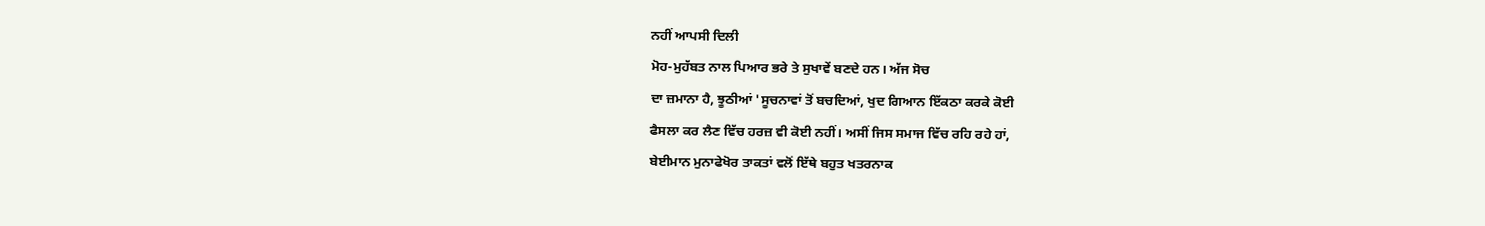ਨਹੀਂ ਆਪਸੀ ਦਿਲੀ
ਮੋਹ-ਮੁਹੱਬਤ ਨਾਲ ਪਿਆਰ ਭਰੇ ਤੇ ਸੁਖਾਵੇਂ ਬਣਦੇ ਹਨ। ਅੱਜ ਸੋਚ
ਦਾ ਜ਼ਮਾਨਾ ਹੈ, ਝੂਠੀਆਂ 'ਸੂਚਨਾਵਾਂ ਤੋਂ ਬਚਦਿਆਂ, ਖੁਦ ਗਿਆਨ ਇੱਕਠਾ ਕਰਕੇ ਕੋਈ
ਫੈਸਲਾ ਕਰ ਲੈਣ ਵਿੱਚ ਹਰਜ਼ ਵੀ ਕੋਈ ਨਹੀਂ। ਅਸੀਂ ਜਿਸ ਸਮਾਜ ਵਿੱਚ ਰਹਿ ਰਹੇ ਹਾਂ,
ਬੇਈਮਾਨ ਮੁਨਾਫੇਖੋਰ ਤਾਕਤਾਂ ਵਲੋਂ ਇੱਥੇ ਬਹੁਤ ਖਤਰਨਾਕ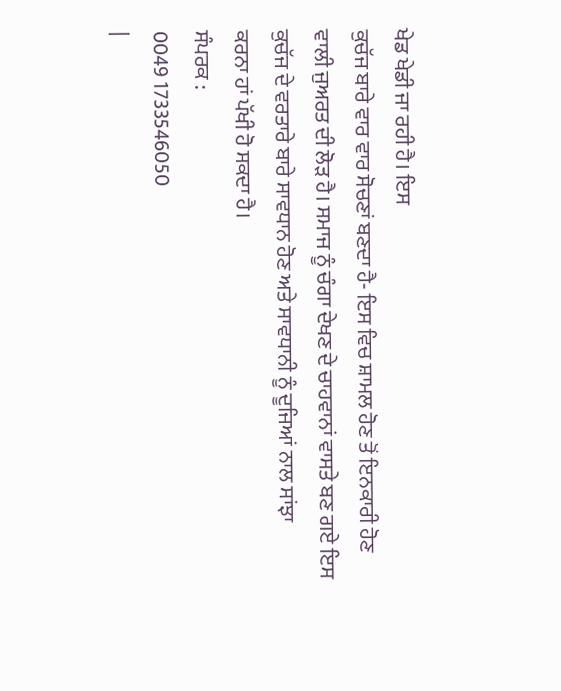ਖੇਡ ਖੇਡੀ ਜਾ ਰਹੀ ਹੈ। ਇਸ
ਕੁਚੱਜ ਬਾਰੇ ਵਾਰ ਵਾਰ ਸੋਚਣਾਂ ਬਣਦਾ ਹੈ- ਇਸ ਵਿਚ ਸ਼ਾਮਲ ਹੋਣ ਤੋਂ ਇਨਕਾਰੀ ਹੋਣ
ਵਾਲੀ ਜੁਅਰਤ ਦੀ ਲੋੜ ਹੈ। ਸਮਾਜ ਨੂੰ ਚੰਗਾ ਦੇਖਣ ਦੇ ਚਾਹਵਾਨਾਂ ਵਾਸਤੇ ਬਣ ਗਏ ਇਸ
ਕੁਚੱਜ ਦੇ ਵਰਤਾਰੇ ਬਾਰੇ ਸਾਵਧਾਨ ਹੋਣ ਅਤੇ ਸਾਵਧਾਨੀ ਨੂੰ ਦੂਜਿਆਂ ਨਾਲ ਸਾਂਝਾ
ਕਰਨਾ ਹਾਂ ਪੱਖੀ ਹੋ ਸਕਦਾ ਹੈ।
ਸੰਪਰਕ :
0049 1733546050
|